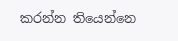කරන්න තියෙන්නෙ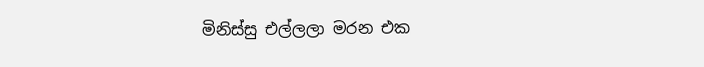මිනිස්සු එල්ලලා මරන එක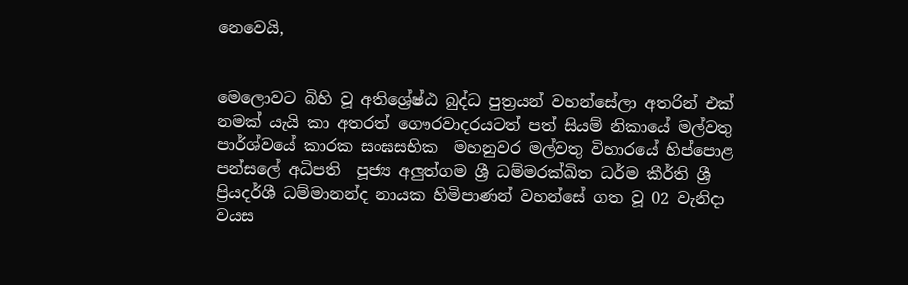නෙවෙයි,


මෙලොවට බිහි වූ අතිශ්‍රේෂ්ඨ බුද්ධ පුත්‍රයන් වහන්සේලා අතරින් එක් නමක් යැයි කා අතරත් ගෞරවාදරයටත් පත් සියම් නිකායේ මල්වතු පාර්ශ්වයේ කාරක සංඝසභික  මහනුවර මල්වතු විහාරයේ හිප්පොළ පන්සලේ අධිපති  පූජ්‍ය අලුත්ගම ශ්‍රී ධම්මරක්ඛිත ධර්ම කීර්ති ශ්‍රී ප්‍රියදර්ශී ධම්මානන්ද නායක හිමිපාණන් වහන්සේ ගත වූ 02 වැනිදා වයස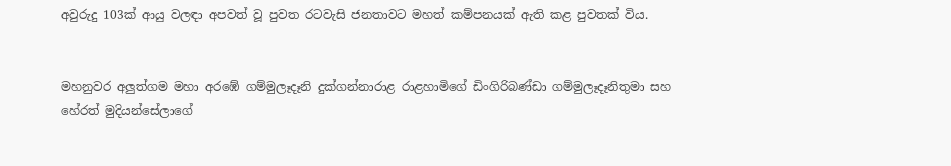අවුරුදු 103ක් ආයු වලඳා අපවත් වූ පුවත රටවැසි ජනතාවට මහත් කම්පනයක් ඇති කළ පුවතක් විය.


මහනුවර අලුත්ගම මහා අරඹේ ගම්මුලෑදෑනි දුක්ගන්නාරාළ රාළහාමිගේ ඩිංගිරිබණ්ඩා ගම්මුලෑදෑනිතුමා සහ  හේරත් මුදියන්සේලාගේ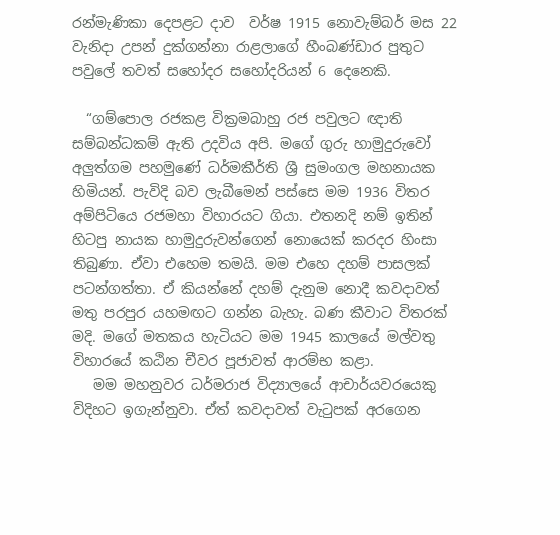රන්මැණිකා දෙපළට දාව  වර්ෂ 1915 නොවැම්බර් මස 22 වැනිදා උපන් දුක්ගන්නා රාළලාගේ හීංබණ්ඩාර පුතුට පවුලේ තවත් සහෝදර සහෝදරියන් 6 දෙනෙකි.

  “ගම්පොල රජකළ වික්‍රමබාහු රජ පවුලට ඥාති සම්බන්ධකම් ඇති උදවිය අපි. මගේ ගුරු හාමුදුරුවෝ අලුත්ගම පහමුණේ ධර්මකීර්ති ශ්‍රී සුමංගල මහනායක හිමියන්. පැවිදි බව ලැබීමෙන් පස්සෙ මම 1936 විතර අම්පිටියෙ රජමහා විහාරයට ගියා. එතනදි නම් ඉතින් හිටපු නායක හාමුදුරුවන්ගෙන් නොයෙක් කරදර හිංසා තිබුණා. ඒවා එහෙම තමයි. මම එහෙ දහම් පාසලක් පටන්ගත්තා. ඒ කියන්නේ දහම් දැනුම නොදී කවදාවත් මතු පරපුර යහමඟට ගන්න බැහැ. බණ කීවාට විතරක් මදි. මගේ මතකය හැටියට මම 1945 කාලයේ මල්වතු විහාරයේ කඨින චීවර පූජාවත් ආරම්භ කළා.
   මම මහනුවර ධර්මරාජ විද්‍යාලයේ ආචාර්යවරයෙකු විදිහට ඉගැන්නුවා. ඒත් කවදාවත් වැටුපක් අරගෙන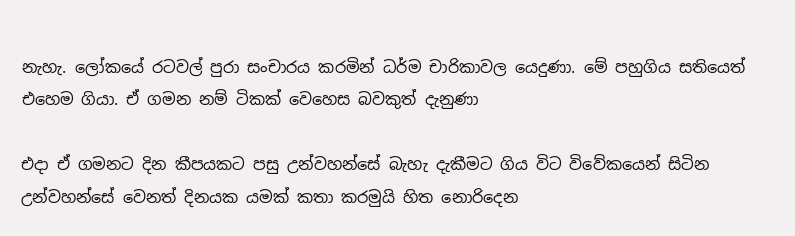නැහැ. ලෝකයේ රටවල් පුරා සංචාරය කරමින් ධර්ම චාරිකාවල යෙදුණා. මේ පහුගිය සතියෙත් එහෙම ගියා. ඒ ගමන නම් ටිකක් වෙහෙස බවකුත් දැනුණා

එදා ඒ ගමනට දින කීපයකට පසු උන්වහන්සේ බැහැ දැකීමට ගිය විට විවේකයෙන් සිටින උන්වහන්සේ වෙනත් දිනයක යමක් කතා කරමුයි හිත නොරිදෙන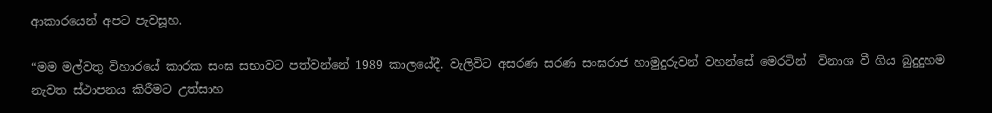ආකාරයෙන් අපට පැවසූහ.

“මම මල්වතු විහාරයේ කාරක සංඝ සභාවට පත්වන්නේ 1989 කාලයේදී. වැලිවිට අසරණ සරණ සංඝරාජ හාමුදුරුවන් වහන්සේ මෙරටින්  විනාශ වී ගිය බුදුදුහම නැවත ස්ථාපනය කිරීමට උත්සාහ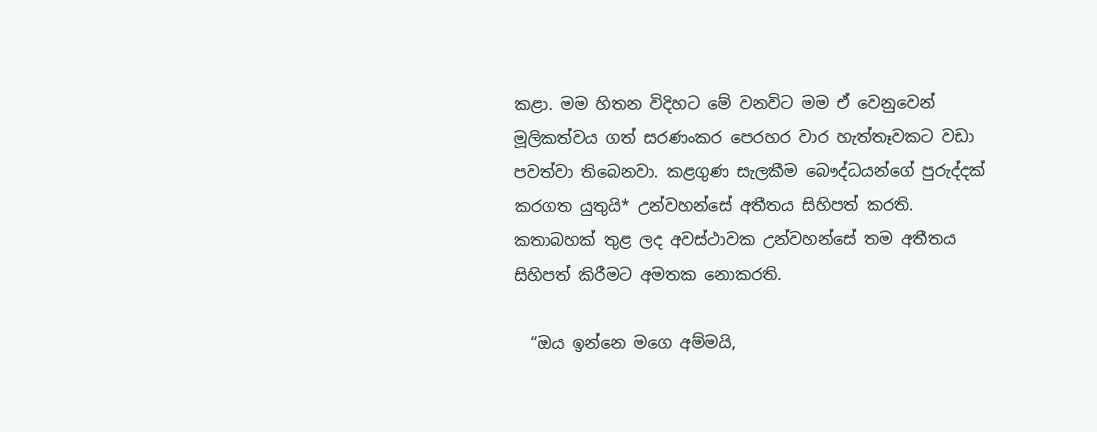කළා. මම හිතන විදිහට මේ වනවිට මම ඒ වෙනුවෙන් මූලිකත්වය ගත් සරණංකර පෙරහර වාර හැත්තෑවකට වඩා පවත්වා තිබෙනවා. කළගුණ සැලකීම බෞද්ධයන්ගේ පුරුද්දක් කරගත යුතුයි* උන්වහන්සේ අතීතය සිහිපත් කරති.
කතාබහක් තුළ ලද අවස්ථාවක උන්වහන්සේ තම අතීතය සිහිපත් කිරීමට අමතක නොකරති.

  “ඔය ඉන්නෙ මගෙ අම්මයි,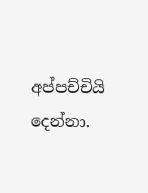අප්පච්චියි දෙන්නා.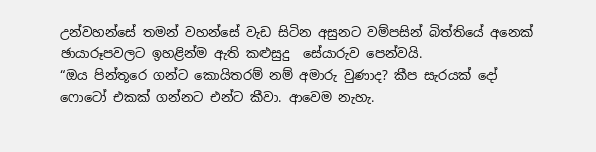උන්වහන්සේ තමන් වහන්සේ වැඩ සිටින අසුනට වම්පසින් බිත්තියේ අනෙක් ඡායාරූපවලට ඉහළින්ම ඇති කළුසුදු  සේයාරුව පෙන්වයි.
“ඔය පින්තූරෙ ගන්ට කොයිතරම් නම් අමාරු වුණාද? කීප සැරයක් දෝ ෆොටෝ එකක් ගන්නට එන්ට කීවා. ආවෙම නැහැ.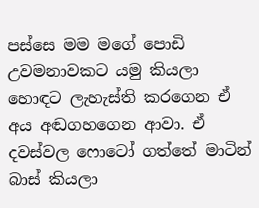පස්සෙ මම මගේ පොඩි උවමනාවකට යමු කියලා හොඳට ලැහැස්ති කරගෙන ඒ අය අඬගහගෙන ආවා. ඒ දවස්වල ෆොටෝ ගත්තේ මාටින් බාස් කියලා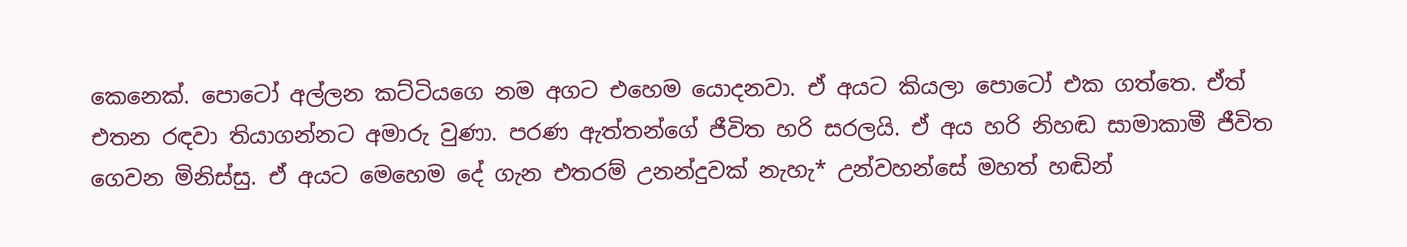කෙනෙක්. පොටෝ අල්ලන කට්ටියගෙ නම අගට එහෙම යොදනවා. ඒ අයට කියලා පොටෝ එක ගත්තෙ. ඒත් එතන රඳවා තියාගන්නට අමාරු වුණා. පරණ ඇත්තන්ගේ ජීවිත හරි සරලයි. ඒ අය හරි නිහඬ සාමාකාමී ජීවිත ගෙවන මිනිස්සු. ඒ අයට මෙහෙම දේ ගැන එතරම් උනන්දුවක් නැහැ* උන්වහන්සේ මහත් හඬින්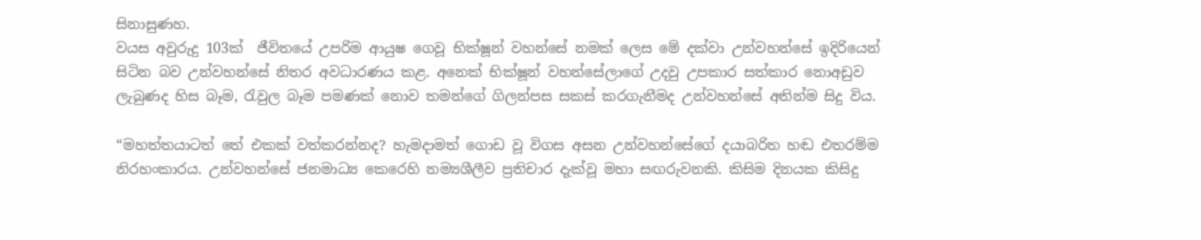සිනාසුණහ.
වයස අවුරුදු 103ක්  ජීවිතයේ උපරිම ආයුෂ ගෙවූ භික්ෂූන් වහන්සේ නමක් ලෙස මේ දක්වා උන්වහන්සේ ඉදිරියෙන් සිටින බව උන්වහන්සේ නිතර අවධාරණය කළ. අනෙක් භික්ෂූන් වහන්සේලාගේ උදවු උපකාර සත්කාර නොඅඩුව ලැබුණද හිස බෑම, රැවුල බෑම පමණක් නොව තමන්ගේ ගිලන්පස සකස් කරගැනීමද උන්වහන්සේ අතින්ම සිදු විය.

“මහත්තයාටත් තේ එකක් වත්කරන්නද? හැමදාමත් ගොඩ වූ විගස අසන උන්වහන්සේගේ දයාබරිත හඬ එතරම්ම නිරහංකාරය. උන්වහන්සේ ජනමාධ්‍ය කෙරෙහි නම්‍යශීලීව ප්‍රතිචාර දැක්වූ මහා සඟරුවනකි. කිසිම දිනයක කිසිදු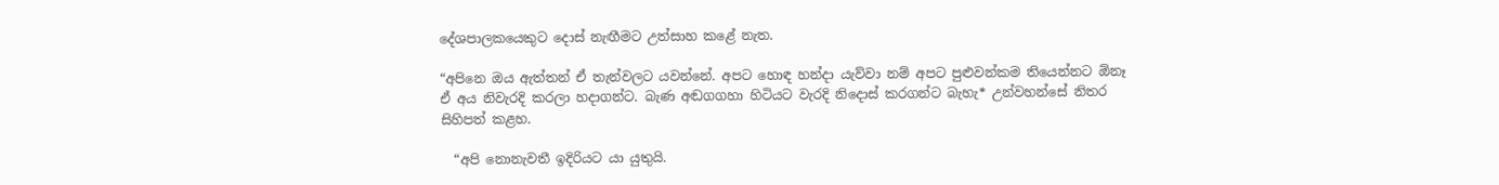දේශපාලකයෙකුට දොස් නැඟීමට උත්සාහ කළේ නැත.

“අපිනෙ ඔය ඇත්තන් ඒ තැන්වලට යවන්නේ. අපට හොඳ හන්දා යැව්වා නම් අපට පුළුවන්කම තියෙන්නට ඕනෑ ඒ අය නිවැරදි කරලා හදාගන්ට. බැණ අඬගගහා හිටියට වැරදි නිදොස් කරගන්ට බැහැ* උන්වහන්සේ නිතර සිහිපත් කළහ.

  “අපි නොනැවතී ඉදිරියට යා යුතුයි.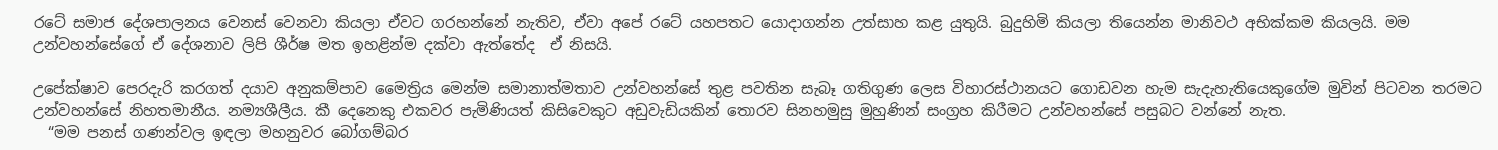රටේ සමාජ දේශපාලනය වෙනස් වෙනවා කියලා ඒවට ගරහන්නේ නැතිව, ඒවා අපේ රටේ යහපතට යොදාගන්න උත්සාහ කළ යුතුයි. බුදුහිමි කියලා තියෙන්න මානිවථ අභික්කම කියලයි. මම උන්වහන්සේගේ ඒ දේශනාව ලිපි ශීර්ෂ මත ඉහළින්ම දක්වා ඇත්තේද  ඒ නිසයි.

උපේක්ෂාව පෙරදැරි කරගත් දයාව අනුකම්පාව මෛත්‍රිය මෙන්ම සමානාත්මතාව උන්වහන්සේ තුළ පවතින සැබෑ ගතිගුණ ලෙස විහාරස්ථානයට ගොඩවන හැම සැදැහැතියෙකුගේම මුවින් පිටවන තරමට උන්වහන්සේ නිහතමානීය. නම්‍යශීලීය. කී දෙනෙකු එකවර පැමිණියත් කිසිවෙකුට අඩුවැඩියකින් තොරව සිනහමුසු මුහුණින් සංග්‍රහ කිරීමට උන්වහන්සේ පසුබට වන්නේ නැත.
  “මම පනස් ගණන්වල ඉඳලා මහනුවර බෝගම්බර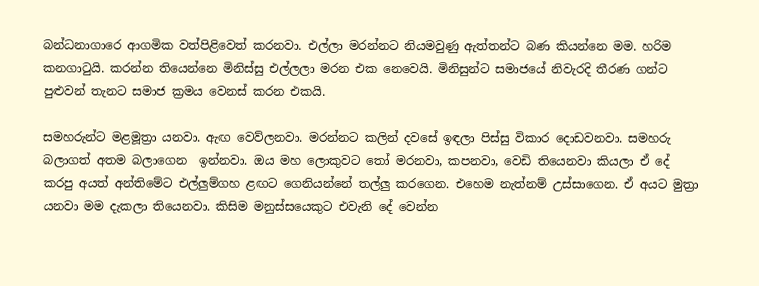බන්ධනාගාරෙ ආගමික වත්පිළිවෙත් කරනවා. එල්ලා මරන්නට නියමවුණු ඇත්තන්ට බණ කියන්නෙ මම. හරිම කනගාටුයි. කරන්න තියෙන්නෙ මිනිස්සු එල්ලලා මරන එක නෙවෙයි. මිනිසුන්ට සමාජයේ නිවැරදි තීරණ ගන්ට පුළුවන් තැනට සමාජ ක්‍රමය වෙනස් කරන එකයි.

සමහරුන්ට මළමූත්‍රා යනවා. ඇඟ වෙව්ලනවා. මරන්නට කලින් දවසේ ඉඳලා පිස්සු විකාර දොඩවනවා. සමහරු බලාගත් අතම බලාගෙන  ඉන්නවා. ඔය මහ ලොකුවට තෝ මරනවා, කපනවා, වෙඩි තියෙනවා කියලා ඒ දේ කරපු අයත් අන්තිමේට එල්ලුම්ගහ ළඟට ගෙනියන්නේ තල්ලු කරගෙන. එහෙම නැත්නම් උස්සාගෙන. ඒ අයට මුත්‍රා යනවා මම දැකලා තියෙනවා. කිසිම මනුස්සයෙකුට එවැනි දේ වෙන්න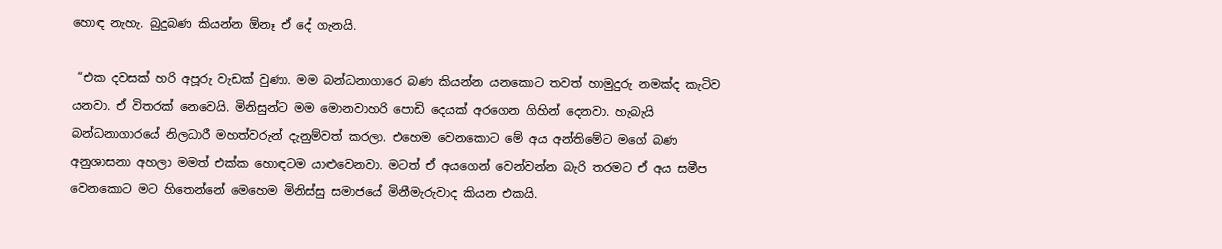හොඳ නැහැ. බුදුබණ කියන්න ඕනෑ ඒ දේ ගැනයි.

 “එක දවසක් හරි අපූරු වැඩක් වුණා. මම බන්ධනාගාරෙ බණ කියන්න යනකොට තවත් හාමුදුරු නමක්ද කැටිව යනවා. ඒ විතරක් නෙවෙයි. මිනිසුන්ට මම මොනවාහරි පොඩි දෙයක් අරගෙන ගිහින් දෙනවා. හැබැයි බන්ධනාගාරයේ නිලධාරී මහත්වරුන් දැනුම්වත් කරලා. එහෙම වෙනකොට මේ අය අන්තිමේට මගේ බණ අනුශාසනා අහලා මමත් එක්ක හොඳටම යාළුවෙනවා. මටත් ඒ අයගෙන් වෙන්වන්න බැරි තරමට ඒ අය සමීප වෙනකොට මට හිතෙන්නේ මෙහෙම මිනිස්සු සමාජයේ මිනීමැරුවාද කියන එකයි.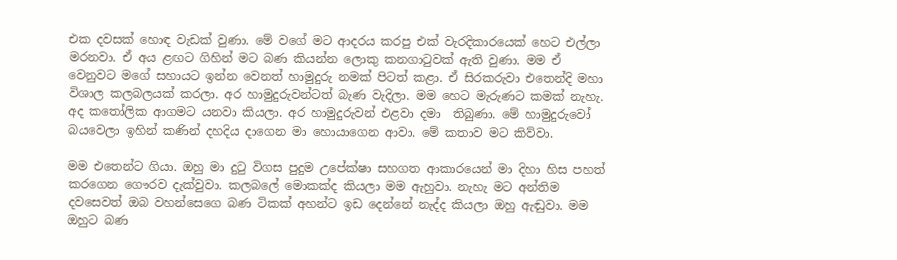එක දවසක් හොඳ වැඩක් වුණා. මේ වගේ මට ආදරය කරපු එක් වැරදිකාරයෙක් හෙට එල්ලා මරනවා. ඒ අය ළඟට ගිහින් මට බණ කියන්න ලොකු කනගාටුවක් ඇති වුණා. මම ඒ වෙනුවට මගේ සහායට ඉන්න වෙනත් හාමුදුරු නමක් පිටත් කළා. ඒ සිරකරුවා එතෙන්දි මහා විශාල කලබලයක් කරලා. අර හාමුදුරුවන්ටත් බැණ වැදිලා. මම හෙට මැරුණට කමක් නැහැ. අද කතෝලික ආගමට යනවා කියලා. අර හාමුදුරුවන් එළවා දමා  තිබුණා. මේ හාමුදුරුවෝ බයවෙලා ඉහින් කණින් දහදිය දාගෙන මා හොයාගෙන ආවා. මේ කතාව මට කිව්වා.

මම එතෙන්ට ගියා. ඔහු මා දුටු විගස පුදුම උපේක්ෂා සහගත ආකාරයෙන් මා දිහා හිස පහත් කරගෙන ගෞරව දැක්වුවා. කලබලේ මොකක්ද කියලා මම ඇහුවා. නැහැ මට අන්තිම දවසෙවත් ඔබ වහන්සෙගෙ බණ ටිකක් අහන්ට ඉඩ දෙන්නේ නැද්ද කියලා ඔහු ඇඬුවා. මම ඔහුට බණ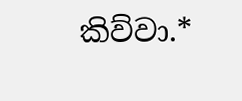කිව්වා.*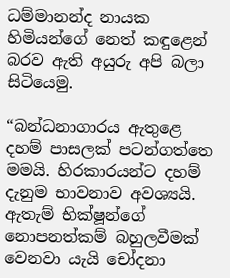ධම්මානන්ද නායක හිමියන්ගේ නෙත් කඳුළෙන් බරව ඇති අයුරු අපි බලා සිටියෙමු.

“බන්ධනාගාරය ඇතුළෙ දහම් පාසලක් පටන්ගත්තෙ මමයි. හිරකාරයන්ට දහම් දැනුම භාවනාව අවශ්‍යයි.  ඇතැම් භික්ෂූන්ගේ නොපනත්කම් බහුලවීමක් වෙනවා යැයි චෝදනා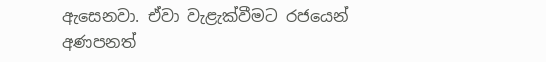ඇසෙනවා. ඒවා වැළැක්වීමට ර‍ජයෙන් අණපනත්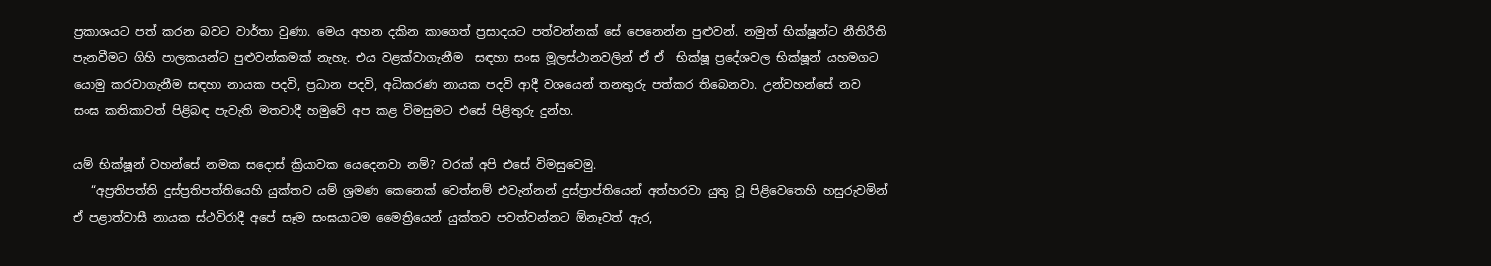ප්‍රකාශයට පත් කරන බවට වාර්තා වුණා. මෙය අහන දකින කාගෙත් ප්‍රසාදයට පත්වන්නක් සේ පෙනෙන්න පුළුවන්. නමුත් භික්ෂූන්ට නීතිරීති පැනවීමට ගිහි පාලකයන්ට පුළුවන්කමක් නැහැ. එය වළක්වාගැනීම  සඳහා සංඝ මූලස්ථානවලින් ඒ ඒ  භික්ෂූ ප්‍රදේශවල භික්ෂූන් යහමගට යොමු කරවාගැනීම සඳහා නායක පදවි, ප්‍රධාන පදවි, අධිකරණ නායක පදවි ආදී වශයෙන් තනතුරු පත්කර තිබෙනවා. උන්වහන්සේ නව සංඝ කතිකාවත් පිළිබඳ පැවැති මතවාදී හමුවේ අප කළ විමසුමට එසේ පිළිතුරු දුන්හ.

යම් භික්ෂූන් වහන්සේ නමක සදොස් ක්‍රියාවක යෙදෙනවා නම්? වරක් අපි එසේ විමසුවෙමු.
   “අප්‍රතිපත්ති දුස්ප්‍රතිපත්තියෙහි යුක්තව යම් ශ්‍රමණ කෙනෙක් වෙත්නම් එවැන්නන් දුස්ප්‍රාප්තියෙන් අත්හරවා යුතු වූ පිළිවෙතෙහි හසුරුවමින් ඒ පළාත්වාසී නායක ස්ථවිරාදී අපේ සෑම සංඝයාටම මෛත්‍රියෙන් යුක්තව පවත්වන්නට ඕනෑවත් ඇර,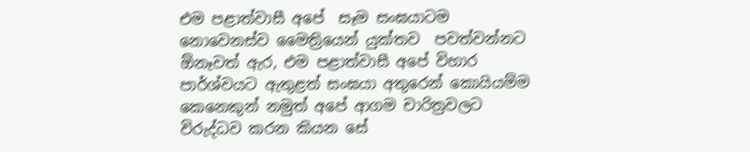එම පළාත්වාසී අපේ  සෑම සංඝයාටම නොවෙනස්ව මෛත්‍රියෙන් යුක්තව  පවත්වන්නට ඕනෑවත් ඇර, එම පළාත්වාසී අපේ විහාර පාර්ශ්වයට ඇතුළත් සංඝයා අතුරෙන් කොයියම්ම කෙනෙකුන් නමුත් අපේ ආගම චාරිත්‍රවලට විරුද්ධව කරන කියන සේ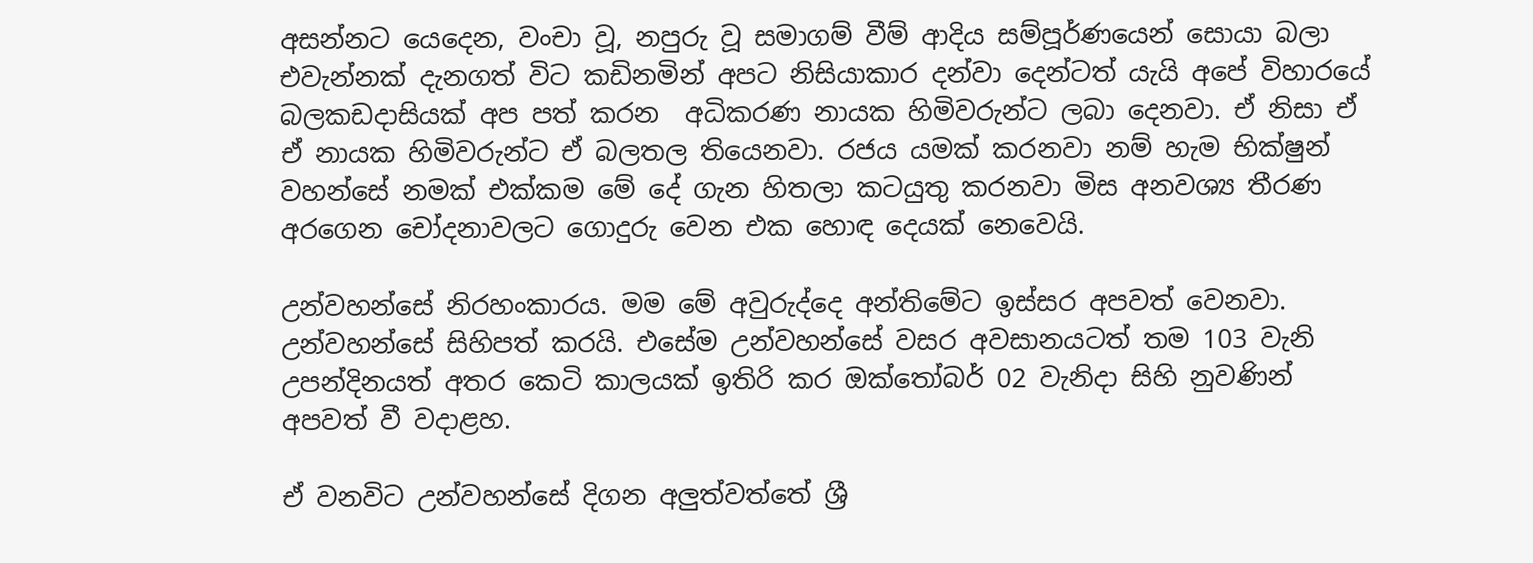අසන්නට යෙදෙන, වංචා වූ, නපුරු වූ සමාගම් වීම් ආදිය සම්පූර්ණයෙන් සොයා බලා එවැන්නක් දැනගත් විට කඩිනමින් අපට නිසියාකාර දන්වා දෙන්ටත් යැයි අපේ විහාරයේ බලකඩදාසියක් අප පත් කරන  අධිකරණ නායක හිමිවරුන්ට ලබා දෙනවා. ඒ නිසා ඒ ඒ නායක හිමිවරුන්ට ඒ බලතල තියෙනවා. රජය යමක් කරනවා නම් හැම භික්ෂුන් වහන්සේ නමක් එක්කම මේ දේ ගැන හිතලා කටයුතු කරනවා මිස අනවශ්‍ය තීරණ අරගෙන චෝදනාවලට ගොදුරු වෙන එක හොඳ දෙයක් නෙවෙයි.

උන්වහන්සේ නිරහංකාරය. මම මේ අවුරුද්දෙ අන්තිමේට ඉස්සර අපවත් වෙනවා. උන්වහන්සේ සිහිපත් කරයි. එසේම උන්වහන්සේ වසර අවසානයටත් තම 103 වැනි උපන්දිනයත් අතර කෙටි කාලයක් ඉතිරි කර ඔක්තෝබර් 02 වැනිදා සිහි නුවණින් අපවත් වී වදාළහ.

ඒ වනවිට උන්වහන්සේ දිගන අලුත්වත්තේ ශ්‍රී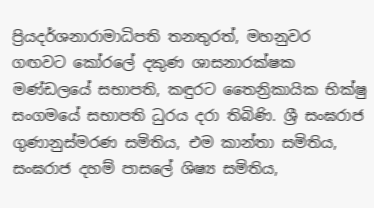ප්‍රියදර්ශනාරාමාධිපති තනතුරත්, මහනුවර ගඟවට කෝරලේ දකුණ ශාසනාරක්ෂක මණ්ඩලයේ සභාපති, කඳුරට තෛන්‍රිකායික භික්ෂු සංගමයේ සභාපති ධුරය දරා තිබිණි. ශ්‍රී සංඝරාජ ගුණානුස්මරණ සමිතිය, එම කාන්තා සමිතිය, සංඝරාජ දහම් පාසලේ ශිෂ්‍ය සමිතිය,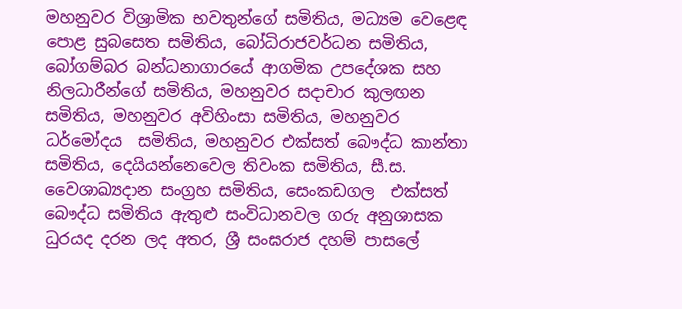මහනුවර විශ්‍රාමික භවතුන්ගේ සමිතිය, මධ්‍යම වෙළෙඳ පොළ සුබසෙත සමිතිය, බෝධිරාජවර්ධන සමිතිය, බෝගම්බර බන්ධනාගාරයේ ආගමික උපදේශක සහ නිලධාරීන්ගේ සමිතිය, මහනුවර සදාචාර කුලඟන සමිතිය, මහනුවර අවිහිංසා සමිතිය, මහනුවර ධර්මෝදය  සමිතිය, මහනුවර එක්සත් බෞද්ධ කාන්තා සමිතිය, දෙයියන්නෙවෙල තිවංක සමිතිය, සී.ස. වෛශාඛ්‍යදාන සංග්‍රහ සමිතිය, සෙංකඩගල  එක්සත් බෞද්ධ සමිතිය ඇතුළු සංවිධානවල ගරු අනුශාසක ධුරයද දරන ලද අතර, ශ්‍රී සංඝරාජ දහම් පාසලේ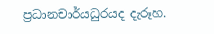ප්‍රධානචාර්යධුරයද දැරූහ.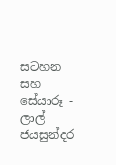සටහන සහ සේයාරූ - ලාල් ජයසුන්දර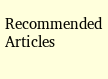Recommended Articles